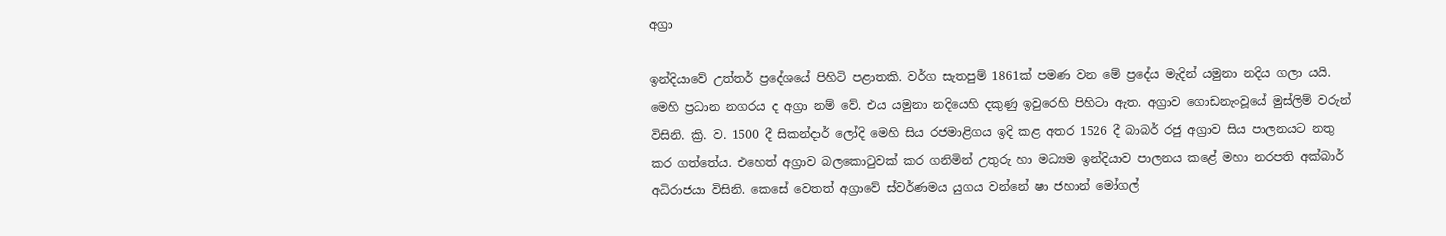අග්‍රා

ඉන්දියාවේ උත්තර් ප්‍රදේශයේ පිහිටි පළාතකි. වර්ග සැතපුම් 1861ක් පමණ වන මේ ප්‍රදේය මැදින් යමුනා නදිය ගලා යයි. මෙහි ප්‍රධාන නගරය ද අග්‍රා නම් වේ. එය යමුනා නදියෙහි දකුණු ඉවුරෙහි පිහිටා ඇත. අග්‍රාව ගොඩනැංවූයේ මුස්ලිම් වරුන් විසිනි. ක්‍රි. ව. 1500 දී සිකන්දාර් ලෝදි මෙහි සිය රජමාළිගය ඉදි කළ අතර 1526 දී බාබර් රජු අග්‍රාව සිය පාලනයට නතු කර ගත්තේය. එහෙත් අග්‍රාව බලකොටුවක් කර ගනිමින් උතුරු හා මධ්‍යම ඉන්දියාව පාලනය කළේ මහා නරපති අක්බාර් අධිරාජයා විසිනි. කෙසේ වෙතත් අග්‍රාවේ ස්වර්ණමය යුගය වන්නේ ෂා ජහාන් මෝගල්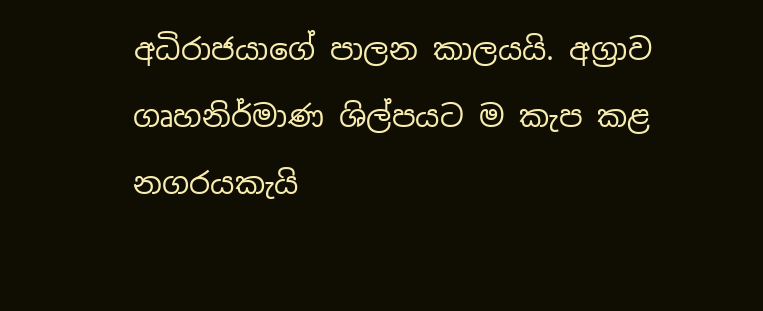අධිරාජයාගේ පාලන කාලයයි. අග්‍රාව ගෘහනිර්මාණ ශිල්පයට ම කැප කළ නගරයකැයි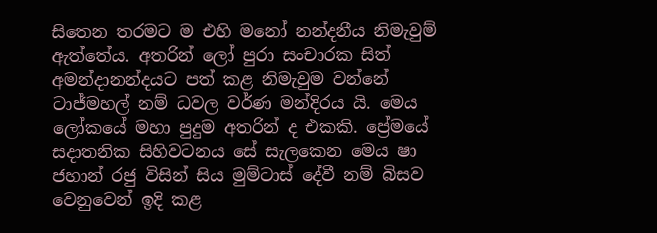සිතෙන තරමට ම එහි මනෝ නන්දනීය නිමැවුම් ඇත්තේය. අතරින් ලෝ පුරා සංචාරක සිත් අමන්දානන්දයට පත් කළ නිමැවුම වන්නේ ටාජ්මහල් නම් ධවල වර්ණ මන්දිරය යි. මෙය ලෝකයේ මහා පුදුම අතරින් ද එකකි. ප්‍රේමයේ සදාතනික සිහිවටනය සේ සැලකෙන මෙය ෂා ජහාන් රජු විසින් සිය මුම්ටාස් දේවී නම් බිසව වෙනුවෙන් ඉදි කළ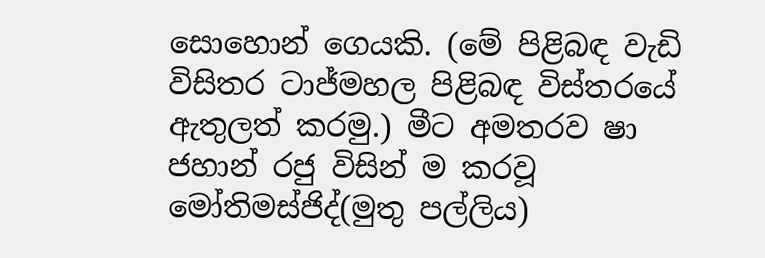සොහොන් ගෙයකි. (මේ පිළිබඳ වැඩි විසිතර ටාජ්මහල පිළිබඳ විස්තරයේ ඇතුලත් කරමු.) මීට අමතරව ෂා ජහාන් රජු විසින් ම කරවූ මෝතිමස්ජිද්(මුතු පල්ලිය)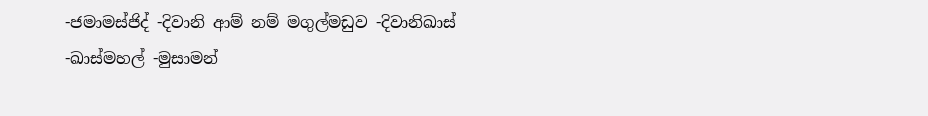-ජමාමස්ජිද් -දිවානි ආම් නම් මගුල්මඩුව -දිවානිඛාස් -ඛාස්මහල් -මුසාමන්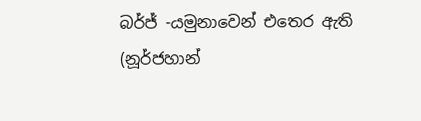බර්ජ් -යමුනාවෙන් එතෙර ඇති (නූර්ජහාන්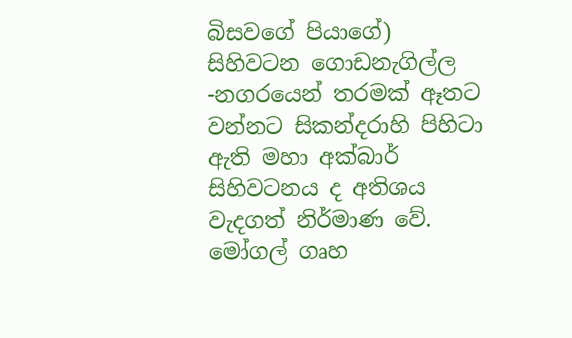බිසවගේ පියාගේ) සිහිවටන ගොඩනැගිල්ල -නගරයෙන් තරමක් ඈතට වන්නට සිකන්දරාහි පිහිටා ඇති මහා අක්බාර් සිහිවටනය ද අතිශය වැදගත් නිර්මාණ වේ. මෝගල් ගෘහ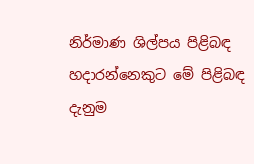නිර්මාණ ශිල්පය පිළිබඳ හදාරන්නෙකුට මේ පිළිබඳ දැනුම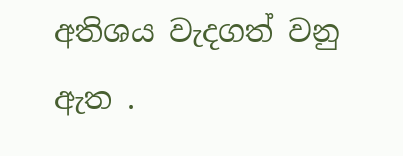අතිශය වැදගත් වනු ඇත .